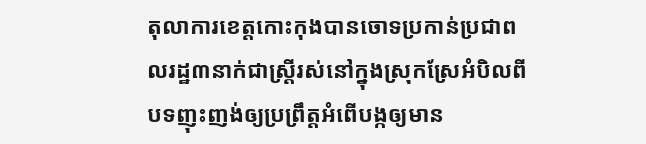តុលាការខេត្តកោះកុងបានចោទប្រកាន់ប្រជាពលរដ្ឋ៣នាក់ជាស្រ្តីរស់នៅក្នុងស្រុកស្រែអំបិលពីបទញុះញង់ឲ្យប្រព្រឹត្តអំពើបង្កឲ្យមាន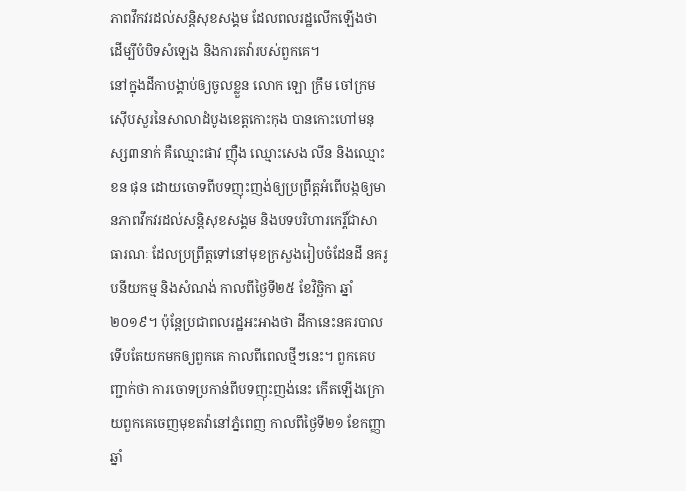ភាពវឹកវរដល់សន្តិសុខសង្គម ដែលពលរដ្ឋលើកឡើងថា ដើម្បីបំបិទសំឡេង និងការតវ៉ារបស់ពួកគេ។
នៅក្នុងដីកាបង្គាប់ឲ្យចូលខ្លួន លោក ឡោ ក្រឹម ចៅក្រមស៊ើបសួរនៃសាលាដំបូងខេត្តកោះកុង បានកោះហៅមនុស្ស៣នាក់ គឺឈ្មោះផាវ ញ៉ឺង ឈ្មោះសេង លីន និងឈ្មោះខន ផុន ដោយចោទពីបទញុះញង់ឲ្យប្រព្រឹត្តអំពើបង្កឲ្យមានភាពវឹកវរដល់សន្តិសុខសង្គម និងបទបរិហារកេរ្តិ៍ជាសាធារណៈ ដែលប្រព្រឹត្តទៅនៅមុខក្រសួងរៀបចំដែនដី នគរូបនីយកម្ម និងសំណង់ កាលពីថ្ងៃទី២៥ ខែវិច្ឆិកា ឆ្នាំ២០១៩។ ប៉ុន្តែប្រជាពលរដ្ឋអះអាងថា ដីកានេះនគរបាលទើបតែយកមកឲ្យពួកគេ កាលពីពេលថ្មីៗនេះ។ ពួកគេបញ្ជាក់ថា ការចោទប្រកាន់ពីបទញុះញង់នេះ កើតឡើងក្រោយពួកគេចេញមុខតវ៉ានៅភ្នំពេញ កាលពីថ្ងៃទី២១ ខែកញ្ញាឆ្នាំ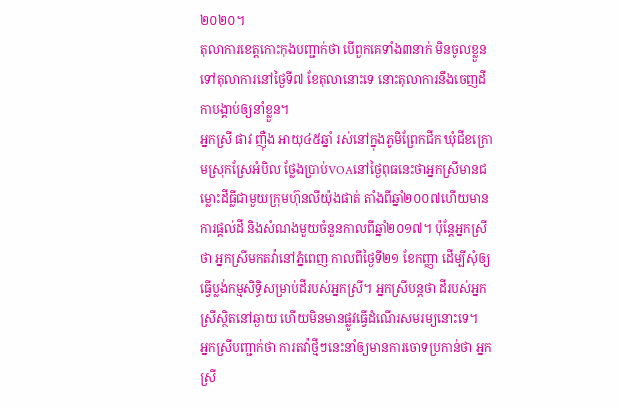២០២០។
តុលាការខេត្តកោះកុងបញ្ជាក់ថា បើពួកគេទាំង៣នាក់ មិនចូលខ្លួនទៅតុលាការនៅថ្ងៃទី៧ ខែតុលានោះទេ នោះតុលាការនឹងចេញដីកាបង្គាប់ឲ្យនាំខ្លួន។
អ្នកស្រី ផាវ ញ៉ឺង អាយុ៤៥ឆ្នាំ រស់នៅក្នុងភូមិព្រែកជីក ឃុំជីខក្រោមស្រុកស្រែអំបិល ថ្លែងប្រាប់VOAនៅថ្ងៃពុធនេះថាអ្នកស្រីមានជម្លោះដីធ្លីជាមួយក្រុមហ៊ុនលីយ៉ុងផាត់ តាំងពីឆ្នាំ២០០៧ហើយមានការផ្តល់ដី និងសំណងមួយចំនួនកាលពីឆ្នាំ២០១៧។ ប៉ុន្តែអ្នកស្រីថា អ្នកស្រីមកតវ៉ានៅភ្នំពេញ កាលពីថ្ងៃទី២១ ខែកញ្ញា ដើម្បីសុំឲ្យធ្វើប្លង់កម្មសិទ្ធិសម្រាប់ដីរបស់អ្នកស្រី។ អ្នកស្រីបន្តថា ដីរបស់អ្នកស្រីស្ថិតនៅឆ្ងាយ ហើយមិនមានផ្លូវធ្វើដំណើរសមរម្យនោះទេ។
អ្នកស្រីបញ្ជាក់ថា ការតវ៉ាថ្មីៗនេះនាំឲ្យមានការចោទប្រកាន់ថា អ្នកស្រី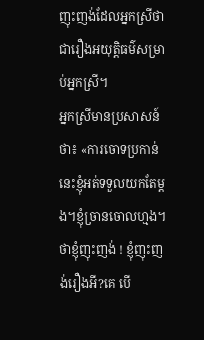ញុះញង់ដែលអ្នកស្រីថា ជារឿងអយុត្តិធម៌សម្រាប់អ្នកស្រី។
អ្នកស្រីមានប្រសាសន៍ថា៖ «ការចោទប្រកាន់នេះខ្ញុំអត់ទទួលយកតែម្តង។ខ្ញុំច្រានចោលហ្មង។ថាខ្ញុំញុះញង់ ! ខ្ញុំញុះញង់រឿងអី?គេ បើ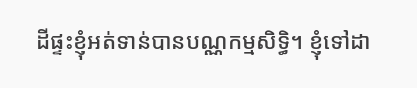ដីផ្ទះខ្ញុំអត់ទាន់បានបណ្ណកម្មសិទ្ធិ។ ខ្ញុំទៅដា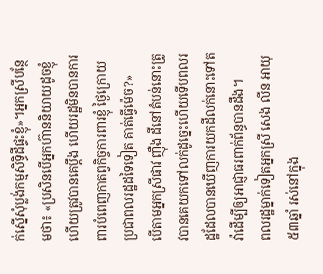ក់ស្នើសុំប្លង់កម្មសិទ្ធិដីផ្ទះខ្ញុំ»។អ្នកស្រីបន្ថែមថា៖ «ប្រសិនបើអ្នកហ៊ាននិយាយដូចខ្ញុំហើយត្រូវបានគេប្តឹង ហើយរដ្ឋមិនបានការពារបំពេញកាតព្វកិច្ចការពារខ្ញុំ ថ្ងៃក្រោយប្រជាពលរដ្ឋដទៃទៀត គាត់ធ្វើម៉េច?»
បើតាមអ្នកស្រីផាវ ញ៉ឺង ដីនៅតំបន់នោះត្រូវបានគេយកទៅលក់ដូច្នេះហើយទើបពលរដ្ឋដែលបានឃើញការយកដីលក់នោះទៅតវ៉ាដើម្បីឲ្យអាជ្ញាធរពាក់ព័ន្ធបានដឹង។
ពលរដ្ឋម្នាក់ទៀតអ្នកស្រី សេង លីន អាយុ៥៣ឆ្នាំ រស់នៅក្នុង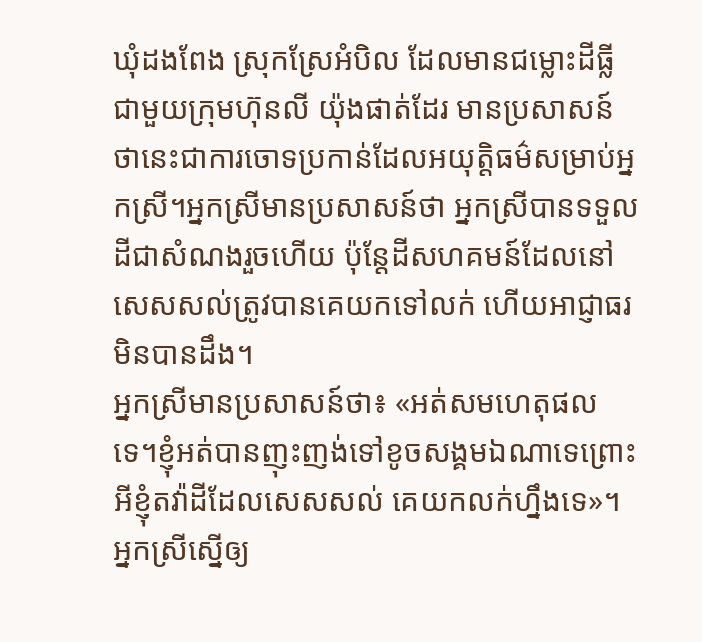ឃុំដងពែង ស្រុកស្រែអំបិល ដែលមានជម្លោះដីធ្លីជាមួយក្រុមហ៊ុនលី យ៉ុងផាត់ដែរ មានប្រសាសន៍ថានេះជាការចោទប្រកាន់ដែលអយុត្តិធម៌សម្រាប់អ្នកស្រី។អ្នកស្រីមានប្រសាសន៍ថា អ្នកស្រីបានទទួលដីជាសំណងរួចហើយ ប៉ុន្តែដីសហគមន៍ដែលនៅសេសសល់ត្រូវបានគេយកទៅលក់ ហើយអាជ្ញាធរមិនបានដឹង។
អ្នកស្រីមានប្រសាសន៍ថា៖ «អត់សមហេតុផលទេ។ខ្ញុំអត់បានញុះញង់ទៅខូចសង្គមឯណាទេព្រោះអីខ្ញុំតវ៉ាដីដែលសេសសល់ គេយកលក់ហ្នឹងទេ»។
អ្នកស្រីស្នើឲ្យ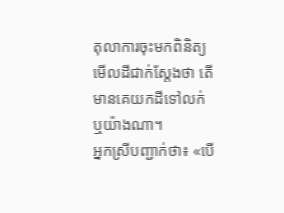តុលាការចុះមកពិនិត្យមើលដីជាក់ស្តែងថា តើមានគេយកដីទៅលក់ ឬយ៉ាងណា។
អ្នកស្រីបញ្ជាក់ថា៖ «បើ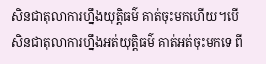សិនជាតុលាការហ្នឹងយុត្តិធម៌ គាត់ចុះមកហើយ។បើសិនជាតុលាការហ្នឹងអត់យុត្តិធម៌ គាត់អត់ចុះមកទេ ពី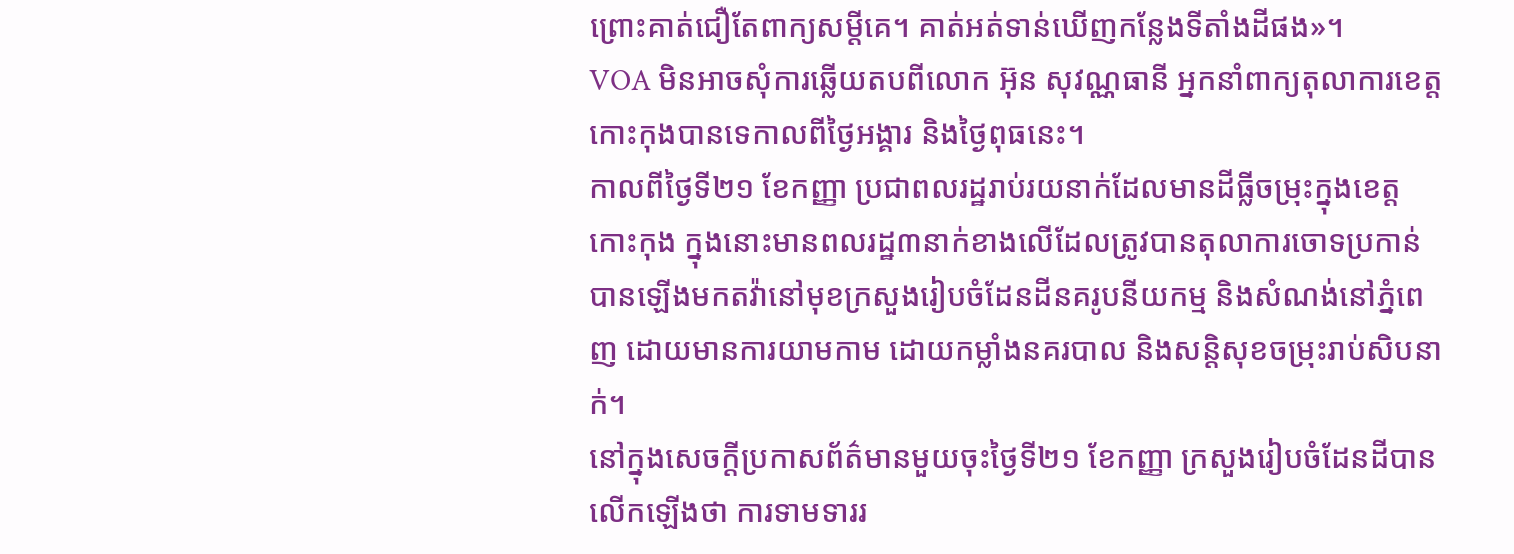ព្រោះគាត់ជឿតែពាក្យសម្តីគេ។ គាត់អត់ទាន់ឃើញកន្លែងទីតាំងដីផង»។
VOA មិនអាចសុំការឆ្លើយតបពីលោក អ៊ុន សុវណ្ណធានី អ្នកនាំពាក្យតុលាការខេត្តកោះកុងបានទេកាលពីថ្ងៃអង្គារ និងថ្ងៃពុធនេះ។
កាលពីថ្ងៃទី២១ ខែកញ្ញា ប្រជាពលរដ្ឋរាប់រយនាក់ដែលមានដីធ្លីចម្រុះក្នុងខេត្តកោះកុង ក្នុងនោះមានពលរដ្ឋ៣នាក់ខាងលើដែលត្រូវបានតុលាការចោទប្រកាន់ បានឡើងមកតវ៉ានៅមុខក្រសួងរៀបចំដែនដីនគរូបនីយកម្ម និងសំណង់នៅភ្នំពេញ ដោយមានការយាមកាម ដោយកម្លាំងនគរបាល និងសន្តិសុខចម្រុះរាប់សិបនាក់។
នៅក្នុងសេចក្តីប្រកាសព័ត៌មានមួយចុះថ្ងៃទី២១ ខែកញ្ញា ក្រសួងរៀបចំដែនដីបានលើកឡើងថា ការទាមទាររ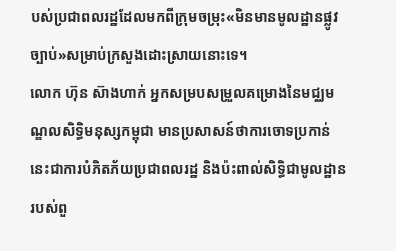បស់ប្រជាពលរដ្ឋដែលមកពីក្រុមចម្រុះ«មិនមានមូលដ្ឋានផ្លូវច្បាប់»សម្រាប់ក្រសួងដោះស្រាយនោះទេ។
លោក ហ៊ុន ស៊ាងហាក់ អ្នកសម្របសម្រួលគម្រោងនៃមជ្ឈមណ្ឌលសិទ្ធិមនុស្សកម្ពុជា មានប្រសាសន៍ថាការចោទប្រកាន់នេះជាការបំភិតភ័យប្រជាពលរដ្ឋ និងប៉ះពាល់សិទ្ធិជាមូលដ្ឋានរបស់ពួ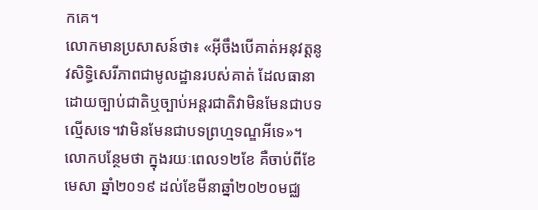កគេ។
លោកមានប្រសាសន៍ថា៖ «អ៊ីចឹងបើគាត់អនុវត្តនូវសិទ្ធិសេរីភាពជាមូលដ្ឋានរបស់គាត់ ដែលធានាដោយច្បាប់ជាតិឬច្បាប់អន្តរជាតិវាមិនមែនជាបទល្មើសទេ។វាមិនមែនជាបទព្រហ្មទណ្ឌអីទេ»។
លោកបន្ថែមថា ក្នុងរយៈពេល១២ខែ គឺចាប់ពីខែមេសា ឆ្នាំ២០១៩ ដល់ខែមីនាឆ្នាំ២០២០មជ្ឈ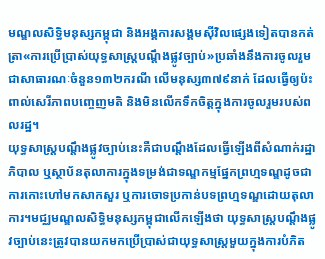មណ្ឌលសិទ្ធិមនុស្សកម្ពុជា និងអង្គការសង្គមស៊ីវិលផ្សេងទៀតបានកត់ត្រា«ការប្រើប្រាស់យុទ្ធសាស្រ្តបណ្តឹងផ្លូវច្បាប់»ប្រឆាំងនឹងការចូលរួមជាសាធារណៈចំនួន១៣២ករណី លើមនុស្ស៣៧៩នាក់ ដែលធ្វើឲ្យប៉ះពាល់សេរីភាពបញ្ចេញមតិ និងមិនលើកទឹកចិត្តក្នុងការចូលរួមរបស់ពលរដ្ឋ។
យុទ្ធសាស្រ្តបណ្តឹងផ្លូវច្បាប់នេះគឺជាបណ្តឹងដែលធ្វើឡើងពីសំណាក់រដ្ឋាភិបាល ឬស្ថាប័នតុលាការក្នុងទម្រង់ជាទណ្ឌកម្មផ្នែកព្រហ្មទណ្ឌដូចជាការកោះហៅមកសាកសួរ ឬការចោទប្រកាន់បទព្រហ្មទណ្ឌដោយតុលាការ។មជ្ឈមណ្ឌលសិទ្ធិមនុស្សកម្ពុជាលើកឡើងថា យុទ្ធសាស្រ្តបណ្តឹងផ្លូវច្បាប់នេះត្រូវបានយកមកប្រើប្រាស់ជាយុទ្ធសាស្រ្តមួយក្នុងការបំភិត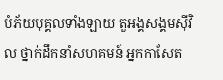បំភ័យបុគ្គលទាំងឡាយ តួអង្គសង្គមស៊ីវិល ថ្នាក់ដឹកនាំសហគមន៍ អ្នកកាសែត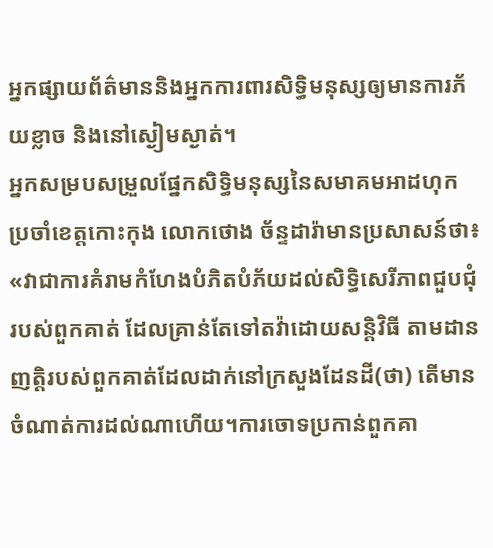អ្នកផ្សាយព័ត៌មាននិងអ្នកការពារសិទ្ធិមនុស្សឲ្យមានការភ័យខ្លាច និងនៅស្ងៀមស្ងាត់។
អ្នកសម្របសម្រួលផ្នែកសិទ្ធិមនុស្សនៃសមាគមអាដហុក ប្រចាំខេត្តកោះកុង លោកថោង ច័ន្ទដារ៉ាមានប្រសាសន៍ថា៖ «វាជាការគំរាមកំហែងបំភិតបំភ័យដល់សិទ្ធិសេរីភាពជួបជុំរបស់ពួកគាត់ ដែលគ្រាន់តែទៅតវ៉ាដោយសន្តិវិធី តាមដានញត្តិរបស់ពួកគាត់ដែលដាក់នៅក្រសួងដែនដី(ថា) តើមានចំណាត់ការដល់ណាហើយ។ការចោទប្រកាន់ពួកគា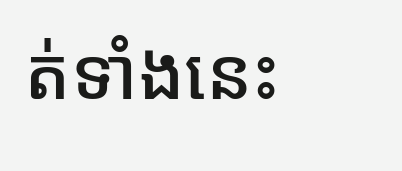ត់ទាំងនេះ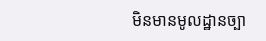មិនមានមូលដ្ឋានច្បា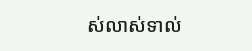ស់លាស់ទាល់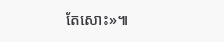តែសោះ»៕